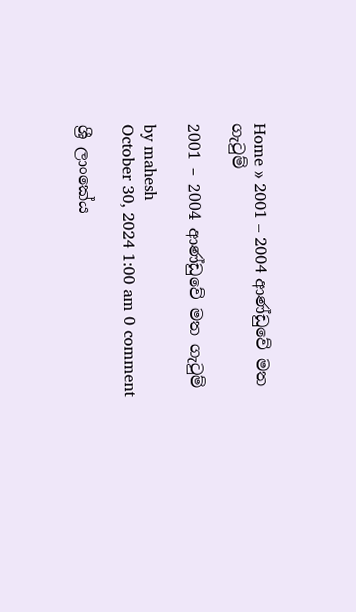Home » 2001 – 2004 ආණ්ඩුවේ මත ගැටුම්

2001 – 2004 ආණ්ඩුවේ මත ගැටුම්

by mahesh
October 30, 2024 1:00 am 0 comment

ශ්‍රී ලාංකේය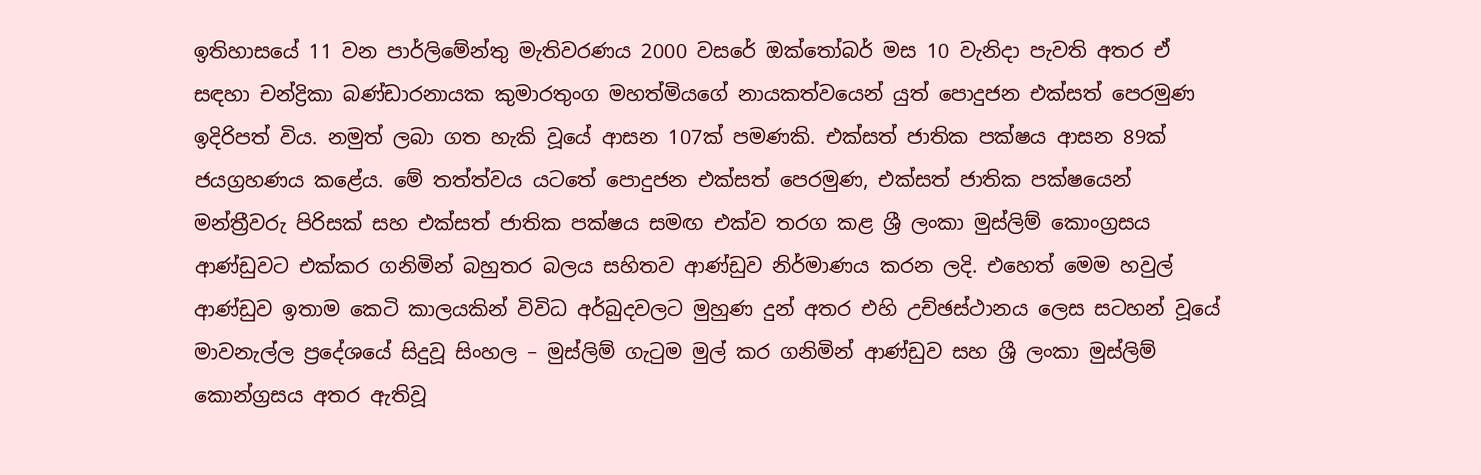ඉතිහාසයේ 11 වන පාර්ලිමේන්තු මැතිවරණය 2000 වසරේ ඔක්තෝබර් මස 10 වැනිදා පැවති අතර ඒ සඳහා චන්ද්‍රිකා බණ්ඩාරනායක කුමාරතුංග මහත්මියගේ නායකත්වයෙන් යුත් පොදුජන එක්සත් පෙරමුණ ඉදිරිපත් විය. නමුත් ලබා ගත හැකි වූයේ ආසන 107ක් පමණකි. එක්සත් ජාතික පක්ෂය ආසන 89ක් ජයග්‍රහණය කළේය. මේ තත්ත්වය යටතේ පොදුජන එක්සත් පෙරමුණ, එක්සත් ජාතික පක්ෂයෙන් මන්ත්‍රීවරු පිරිසක් සහ එක්සත් ජාතික පක්ෂය සමඟ එක්ව තරග කළ ශ්‍රී ලංකා මුස්ලිම් කොංග්‍රසය ආණ්ඩුවට එක්කර ගනිමින් බහුතර බලය සහිතව ආණ්ඩුව නිර්මාණය කරන ලදි. එහෙත් මෙම හවුල් ආණ්ඩුව ඉතාම කෙටි කාලයකින් විවිධ අර්බුදවලට මුහුණ දුන් අතර එහි උච්ඡස්ථානය ලෙස සටහන් වූයේ මාවනැල්ල ප්‍රදේශයේ සිදුවූ සිංහල – මුස්ලිම් ගැටුම මුල් කර ගනිමින් ආණ්ඩුව සහ ශ්‍රී ලංකා මුස්ලිම් කොන්ග්‍රසය අතර ඇතිවූ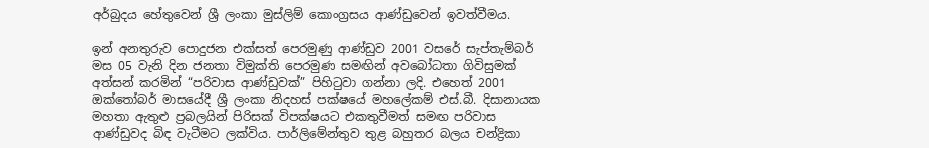අර්බුදය හේතුවෙන් ශ්‍රී ලංකා මුස්ලිම් කොංග්‍රසය ආණ්ඩුවෙන් ඉවත්වීමය.

ඉන් අනතුරුව පොදුජන එක්සත් පෙරමුණු ආණ්ඩුව 2001 වසරේ සැප්තැම්බර් මස 05 වැනි දින ජනතා විමුක්ති පෙරමුණ සමඟින් අවබෝධතා ගිවිසුමක් අත්සන් කරමින් “පරිවාස ආණ්ඩුවක්” පිහිටුවා ගන්නා ලදි. එහෙත් 2001 ඔක්තෝබර් මාසයේදී ශ්‍රී ලංකා නිදහස් පක්ෂයේ මහලේකම් එස්.බී. දිසානායක මහතා ඇතුළු ප්‍රබලයින් පිරිසක් විපක්ෂයට එකතුවීමත් සමඟ පරිවාස ආණ්ඩුවද බිඳ වැටීමට ලක්විය. පාර්ලිමේන්තුව තුළ බහුතර බලය චන්ද්‍රිකා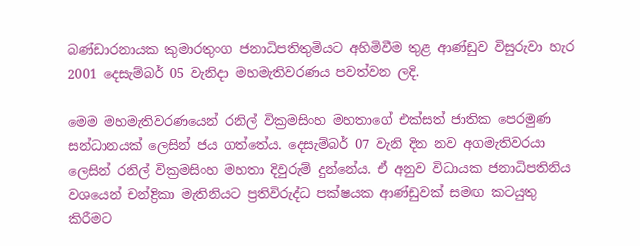බණ්ඩාරනායක කුමාරතුංග ජනාධිපතිතුමියට අහිමිවීම තුළ ආණ්ඩුව විසුරුවා හැර 2001 දෙසැම්බර් 05 වැනිදා මහමැතිවරණය පවත්වන ලදි.

මෙම මහමැතිවරණයෙන් රනිල් වික්‍රමසිංහ මහතාගේ එක්සත් ජාතික පෙරමුණ සන්ධානයක් ලෙසින් ජය ගත්තේය. දෙසැම්බර් 07 වැනි දින නව අගමැතිවරයා ලෙසින් රනිල් වික්‍රමසිංහ මහතා දිවුරුම් දුන්නේය. ඒ අනුව විධායක ජනාධිපතිනිය වශයෙන් චන්ද්‍රිකා මැතිනියට ප්‍රතිවිරුද්ධ පක්ෂයක ආණ්ඩුවක් සමඟ කටයුතු කිරීමට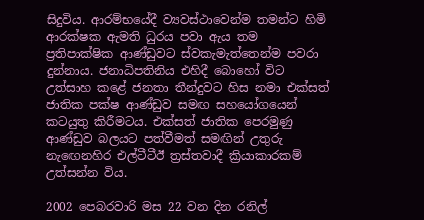සිදුවිය. ආරම්භයේදී ව්‍යවස්ථාවෙන්ම තමන්ට හිමි ආරක්ෂක ඇමති ධුරය පවා ඇය තම ප්‍රතිපාක්ෂික ආණ්ඩුවට ස්වකැමැත්තෙන්ම පවරා දුන්නාය. ජනාධිපතිනිය එහිදී බොහෝ විට උත්සාහ කළේ ජනතා තීන්දුවට හිස නමා එක්සත් ජාතික පක්ෂ ආණ්ඩුව සමඟ සහයෝගයෙන් කටයුතු කිරීමටය. එක්සත් ජාතික පෙරමුණු ආණ්ඩුව බලයට පත්වීමත් සමඟින් උතුරු නැඟෙනහිර එල්ටීටීඊ ත්‍රස්තවාදී ක්‍රියාකාරකම් උත්සන්න විය.

2002 පෙබරවාරි මස 22 වන දින රනිල්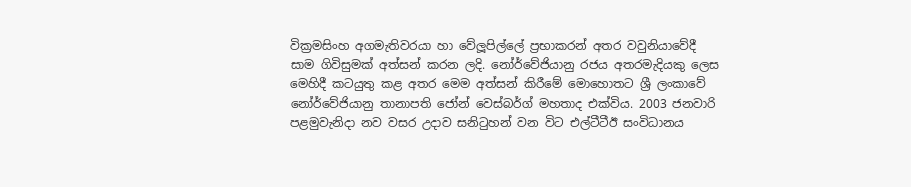වික්‍රමසිංහ අගමැතිවරයා හා වේලූපිල්ලේ ප්‍රභාකරන් අතර වවුනියාවේදී සාම ගිවිසුමක් අත්සන් කරන ලදි. නෝර්වේජියානු රජය අතරමැදියකු ලෙස මෙහිදී කටයුතු කළ අතර මෙම අත්සන් කිරීමේ මොහොතට ශ්‍රී ලංකාවේ නෝර්වේජියානු තානාපති ජෝන් වෙස්බර්ග් මහතාද එක්විය. 2003 ජනවාරි පළමුවැනිදා නව වසර උදාව සනිටුහන් වන විට එල්ටීටීඊ සංවිධානය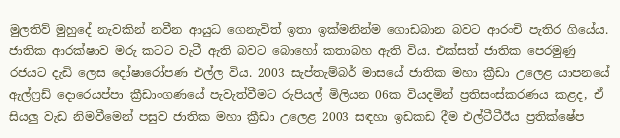මුලතිව් මුහුදේ නැවකින් නවීන ආයුධ ගෙනැවිත් ඉතා ඉක්මනින්ම ගොඩබාන බවට ආරංචි පැතිර ගියේය. ජාතික ආරක්ෂාව මරු කටට වැටී ඇති බවට බොහෝ කතාබහ ඇති විය. එක්සත් ජාතික පෙරමුණු රජයට දැඩි ලෙස දෝෂාරෝපණ එල්ල විය. 2003 සැප්තැම්බර් මාසයේ ජාතික මහා ක්‍රීඩා උලෙළ යාපනයේ ඇල්ෆ්‍රඩ් දොරෙයප්පා ක්‍රීඩාංගණයේ පැවැත්වීමට රුපියල් මිලියන 06ක වියදමින් ප්‍රතිසංස්කරණය කළද, ඒ සියලු වැඩ නිමවීමෙන් පසුව ජාතික මහා ක්‍රීඩා උලෙළ 2003 සඳහා ඉඩකඩ දීම එල්ටීටීඊය ප්‍රතික්ෂේප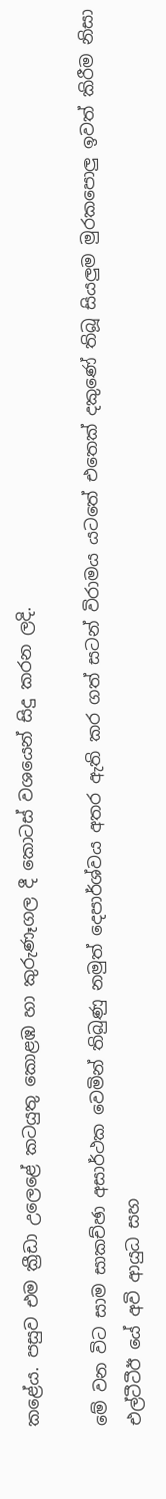කළේය. පසුව එම ක්‍රීඩා උලෙළේ කටයුතු කොළඹ හා කුරුණෑගල දී කොටස් වශයෙන් සිදු කරන ලදි.

මේ වන විට සාම සාකච්ඡා අසාර්ථක වෙමින් තිබුණු නමුත් දෙපාර්ශ්වය අතර ඇති කර ගත් සටන් විරාමය යටතේ එතෙක් දකුණේ තිබූ සියලුම මුරකපොලු ඉවත් කිරීම නිසා එල්ටීටීඊ යේ අවි ආයුධ සහ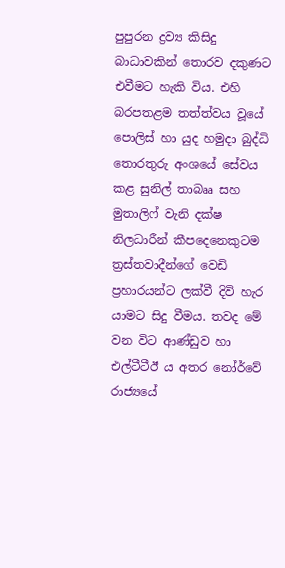පුපුරන ද්‍රව්‍ය කිසිදු බාධාවකින් තොරව දකුණට එවීමට හැකි විය. එහි බරපතළම තත්ත්වය වූයේ පොලිස් හා යුද හමුදා බුද්ධි තොරතුරු අංශයේ සේවය කළ සුනිල් තාබෲ සහ මුතාලිෆ් වැනි දක්ෂ නිලධාරීන් කීපදෙනෙකුටම ත්‍රස්තවාදීන්ගේ වෙඩි ප්‍රහාරයන්ට ලක්වී දිවි හැර යාමට සිදු වීමය. තවද මේ වන විට ආණ්ඩුව හා එල්ටීටීඊ ය අතර නෝර්වේ රාජ්‍යයේ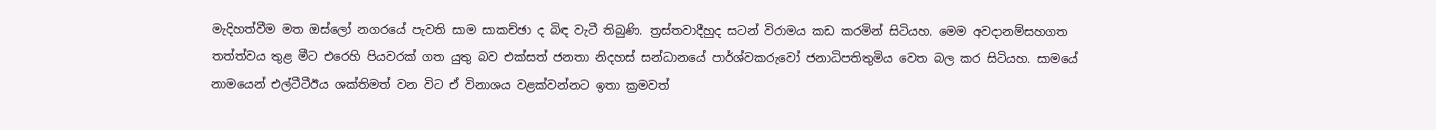මැදිහත්වීම මත ඔස්ලෝ නගරයේ පැවති සාම සාකච්ඡා ද බිඳ වැටී තිබුණි. ත්‍රස්තවාදීහුද සටන් විරාමය කඩ කරමින් සිටියහ. මෙම අවදානම්සහගත තත්ත්වය තුළ මීට එරෙහි පියවරක් ගත යුතු බව එක්සත් ජනතා නිදහස් සන්ධානයේ පාර්ශ්වකරුවෝ ජනාධිපතිතුමිය වෙත බල කර සිටියහ. සාමයේ නාමයෙන් එල්ටීටීඊය ශක්තිමත් වන විට ඒ විනාශය වළක්වන්නට ඉතා ක්‍රමවත්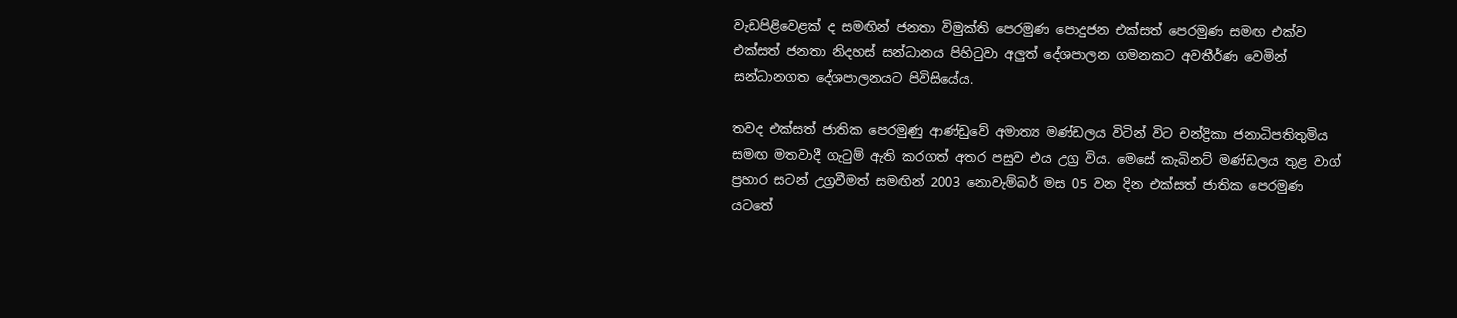වැඩපිළිවෙළක් ද සමඟින් ජනතා විමුක්ති පෙරමුණ පොදුජන එක්සත් පෙරමුණ සමඟ එක්ව එක්සත් ජනතා නිදහස් සන්ධානය පිහිටුවා අලුත් දේශපාලන ගමනකට අවතීර්ණ වෙමින් සන්ධානගත දේශපාලනයට පිවිසියේය.

තවද එක්සත් ජාතික පෙරමුණු ආණ්ඩුවේ අමාත්‍ය මණ්ඩලය විටින් විට චන්ද්‍රිකා ජනාධිපතිතුමිය සමඟ මතවාදී ගැටුම් ඇති කරගත් අතර පසුව එය උග්‍ර විය. මෙසේ කැබිනට් මණ්ඩලය තුළ වාග් ප්‍රහාර සටන් උග්‍රවීමත් සමඟින් 2003 නොවැම්බර් මස 05 වන දින එක්සත් ජාතික පෙරමුණ යටතේ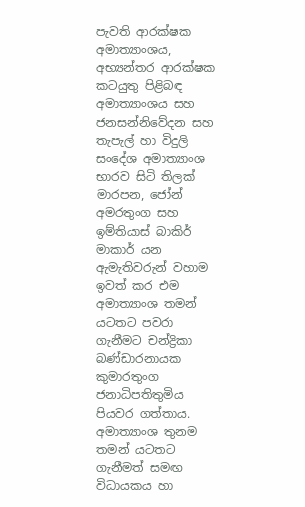පැවති ආරක්ෂක අමාත්‍යාංශය, අභ්‍යන්තර ආරක්ෂක කටයුතු පිළිබඳ අමාත්‍යාංශය සහ ජනසන්නිවේදන සහ තැපැල් හා විදුලි සංදේශ අමාත්‍යාංශ භාරව සිටි තිලක් මාරපන, ජෝන් අමරතුංග සහ ඉම්තියාස් බාකිර් මාකාර් යන ඇමැතිවරුන් වහාම ඉවත් කර එම අමාත්‍යාංශ තමන් යටතට පවරා ගැනීමට චන්ද්‍රිකා බණ්ඩාරනායක කුමාරතුංග ජනාධිපතිතුමිය පියවර ගත්තාය. අමාත්‍යාංශ තුනම තමන් යටතට ගැනීමත් සමඟ විධායකය හා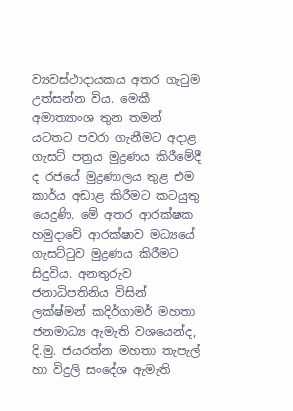ව්‍යවස්ථාදායකය අතර ගැටුම උත්සන්න විය. මෙකී අමාත්‍යාංශ තුන තමන් යටතට පවරා ගැනීමට අදාළ ගැසට් පත්‍රය මුද්‍රණය කිරීමේදී ද රජයේ මුද්‍රණාලය තුළ එම කාර්ය අඩාළ කිරීමට කටයුතු යෙදුණි. මේ අතර ආරක්ෂක හමුදාවේ ආරක්ෂාව මධ්‍යයේ ගැසට්ටුව මුද්‍රණය කිරීමට සිදුවිය. අනතුරුව ජනාධිපතිනිය විසින් ලක්ෂ්මන් කදිර්ගාමර් මහතා ජනමාධ්‍ය ඇමැති වශයෙන්ද, දි.මු. ජයරත්න මහතා තැපැල් හා විදුලි සංදේශ ඇමැති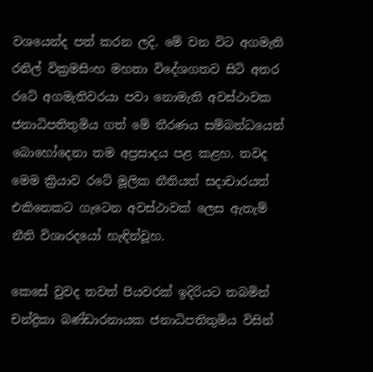වශයෙන්ද පත් කරන ලදි. මේ වන විට අගමැති රනිල් වික්‍රමසිංහ මහතා විදේශගතව සිටි අතර රටේ අගමැතිවරයා පවා නොමැති අවස්ථාවක ජනාධිපතිතුමිය ගත් මේ තීරණය සම්බන්ධයෙන් බොහෝදෙනා තම අප්‍රසාදය පළ කළහ. තවද මෙම ක්‍රියාව රටේ මූලික නීතියත් සදාචාරයත් එකිනෙකට ගැටෙන අවස්ථාවක් ලෙස ඇතැම් නීති විශාරදයෝ හැඳින්වූහ.

කෙසේ වුවද තවත් පියවරක් ඉදිරියට තබමින් චන්ද්‍රිකා බණ්ඩාරනායක ජනාධිපතිතුමිය විසින්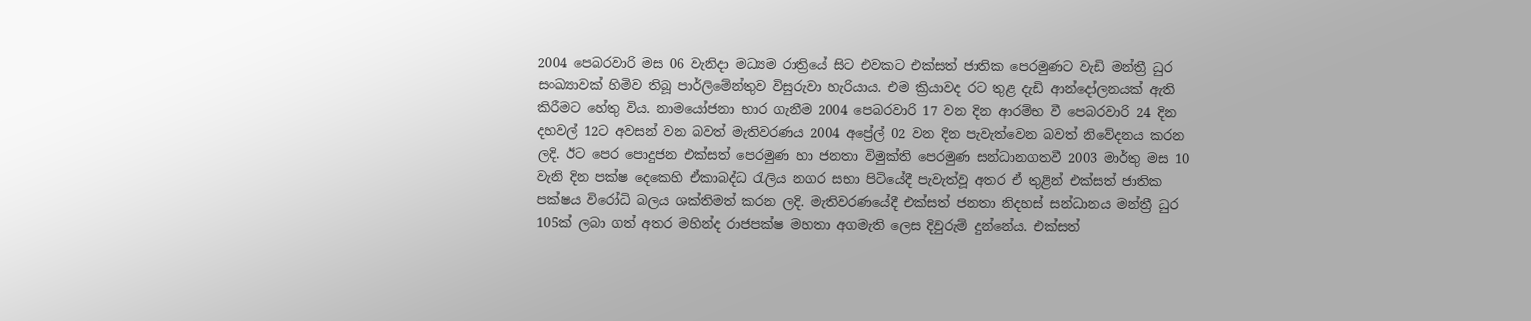2004 පෙබරවාරි මස 06 වැනිදා මධ්‍යම රාත්‍රියේ සිට එවකට එක්සත් ජාතික පෙරමුණට වැඩි මන්ත්‍රී ධුර සංඛ්‍යාවක් හිමිව තිබූ පාර්ලිමේන්තුව විසුරුවා හැරියාය. එම ක්‍රියාවද රට තුළ දැඩි ආන්දෝලනයක් ඇති කිරීමට හේතු විය. නාමයෝජනා භාර ගැනීම 2004 පෙබරවාරි 17 වන දින ආරම්භ වී පෙබරවාරි 24 දින දහවල් 12ට අවසන් වන බවත් මැතිවරණය 2004 අප්‍රේල් 02 වන දින පැවැත්වෙන බවත් නිවේදනය කරන ලදි. ඊට පෙර පොදුජන එක්සත් පෙරමුණ හා ජනතා විමුක්ති පෙරමුණ සන්ධානගතවී 2003 මාර්තු මස 10 වැනි දින පක්ෂ දෙකෙහි ඒකාබද්ධ රැලිය නගර සභා පිටියේදී පැවැත්වූ අතර ඒ තුළින් එක්සත් ජාතික පක්ෂය විරෝධි බලය ශක්තිමත් කරන ලදි. මැතිවරණයේදී එක්සත් ජනතා නිදහස් සන්ධානය මන්ත්‍රී ධුර 105ක් ලබා ගත් අතර මහින්ද රාජපක්ෂ මහතා අගමැති ලෙස දිවුරුම් දුන්නේය. එක්සත්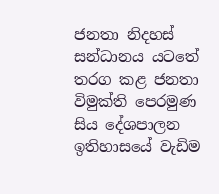ජනතා නිදහස් සන්ධානය යටතේ තරග කළ ජනතා විමුක්ති පෙරමුණ සිය දේශපාලන ඉතිහාසයේ වැඩිම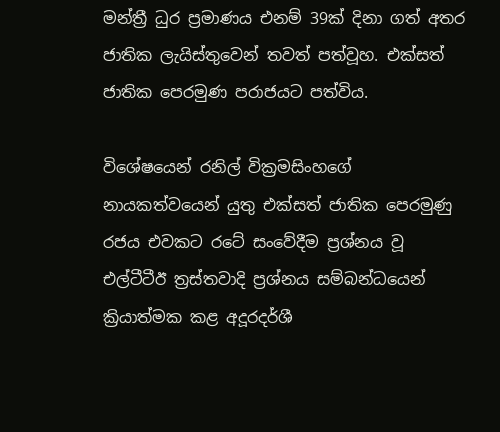මන්ත්‍රී ධුර ප්‍රමාණය එනම් 39ක් දිනා ගත් අතර ජාතික ලැයිස්තුවෙන් තවත් පත්වූහ. එක්සත් ජාතික පෙරමුණ පරාජයට පත්විය.

විශේෂයෙන් රනිල් වික්‍රමසිංහගේ නායකත්වයෙන් යුතු එක්සත් ජාතික පෙරමුණු රජය එවකට රටේ සංවේදීම ප්‍රශ්නය වූ එල්ටීටීඊ ත්‍රස්තවාදි ප්‍රශ්නය සම්බන්ධයෙන් ක්‍රියාත්මක කළ අදූරදර්ශී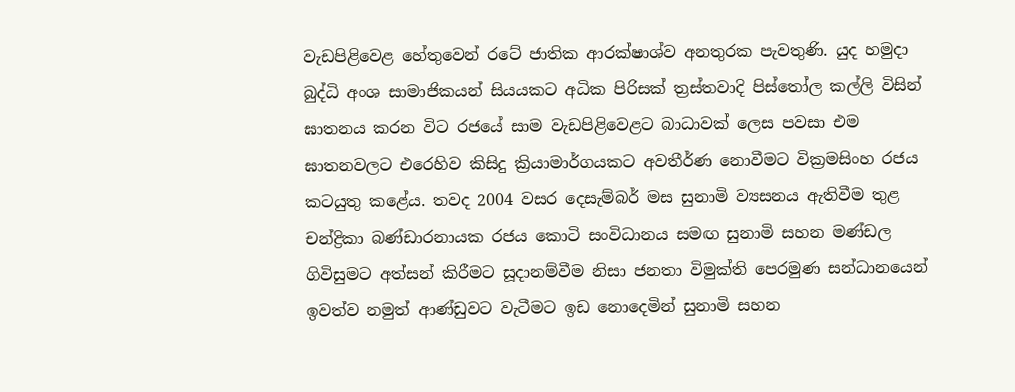වැඩපිළිවෙළ හේතුවෙන් රටේ ජාතික ආරක්ෂාශ්ව අනතුරක පැවතුණි. යුද හමුදා බුද්ධි අංශ සාමාජිකයන් සියයකට අධික පිරිසක් ත්‍රස්තවාදි පිස්තෝල කල්ලි විසින් ඝාතනය කරන විට රජයේ සාම වැඩපිළිවෙළට බාධාවක් ලෙස පවසා එම ඝාතනවලට එරෙහිව කිසිදු ක්‍රියාමාර්ගයකට අවතීර්ණ නොවීමට වික්‍රමසිංහ රජය කටයුතු කළේය. තවද 2004 වසර දෙසැම්බර් මස සුනාමි ව්‍යසනය ඇතිවීම තුළ චන්ද්‍රිකා බණ්ඩාරනායක රජය කොටි සංවිධානය සමඟ සුනාමි සහන මණ්ඩල ගිවිසුමට අත්සන් කිරීමට සූදානම්වීම නිසා ජනතා විමුක්ති පෙරමුණ සන්ධානයෙන් ඉවත්ව නමුත් ආණ්ඩුවට වැටීමට ඉඩ නොදෙමින් සුනාමි සහන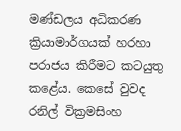මණ්ඩලය අධිකරණ ක්‍රියාමාර්ගයක් හරහා පරාජය කිරීමට කටයුතු කළේය. කෙසේ වුවද රනිල් වික්‍රමසිංහ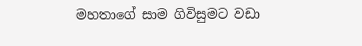මහතාගේ සාම ගිවිසුමට වඩා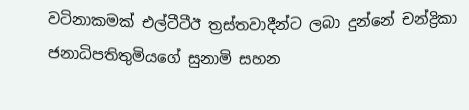වටිනාකමක් එල්ටීටීඊ ත්‍රස්තවාදීන්ට ලබා දුන්නේ චන්ද්‍රිකා ජනාධිපතිතුමියගේ සුනාමි සහන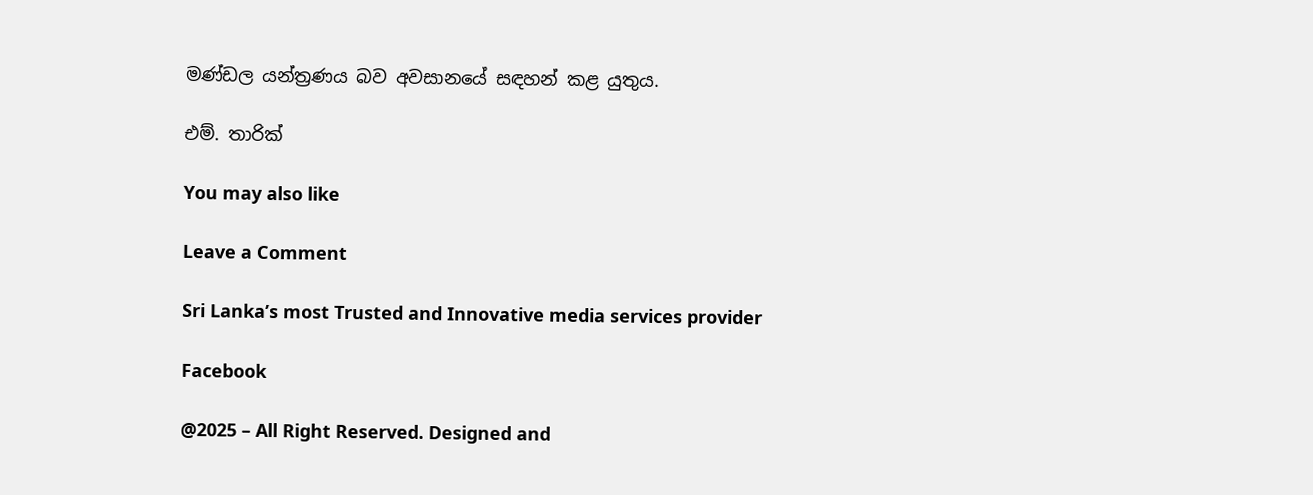මණ්ඩල යන්ත්‍රණය බව අවසානයේ සඳහන් කළ යුතුය.

එම්. තාරික්

You may also like

Leave a Comment

Sri Lanka’s most Trusted and Innovative media services provider

Facebook

@2025 – All Right Reserved. Designed and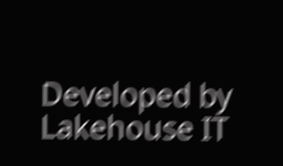Developed by Lakehouse IT